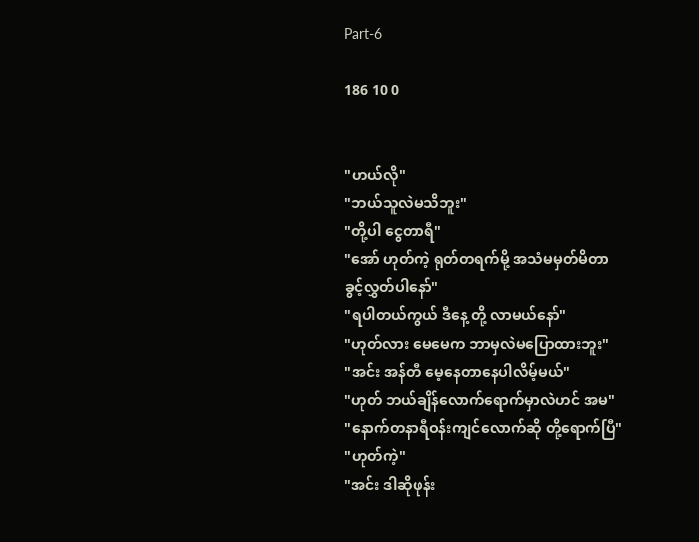Part-6

186 10 0


"ဟယ်လို"
"ဘယ်သူလဲမသိဘူး"
"တို့ပါ ငွေတာရီ"
"အော် ဟုတ်ကဲ့ ရုတ်တရက်မို့ အသံမမှတ်မိတာ
ခွင့်လွှတ်ပါနော်"
"ရပါတယ်ကွယ် ဒီနေ့ တို့ လာမယ်နော်"
"ဟုတ်လား မေမေက ဘာမှလဲမပြောထားဘူး"
"အင်း အန်တီ မေ့နေတာနေပါလိမ့်မယ်"
"ဟုတ် ဘယ်ချိန်လောက်ရောက်မှာလဲဟင် အမ"
"နောက်တနာရီဝန်းကျင်လောက်ဆို တို့ရောက်ပြီ"
"ဟုတ်ကဲ့"
"အင်း ဒါဆိုဖုန်း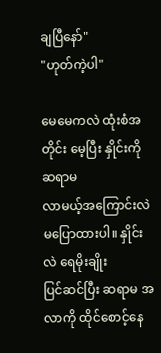ချပြီနော်"
"ဟုတ်ကဲ့ပါ"

မေမေကလဲ ထုံးစံအတိုင်း မေ့ပြီး နှိုင်းကို ဆရာမ
လာမယ့်အကြောင်းလဲ မပြောထားပါ။ နှိုင်းလဲ ရေမိုးချိုး
ပြင်ဆင်ပြီး ဆရာမ အလာကို ထိုင်စောင့်နေ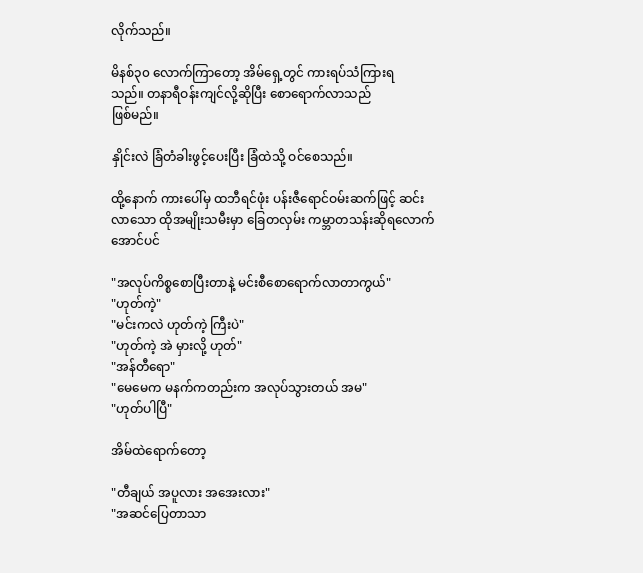လိုက်သည်။

မိနစ်၃၀ လောက်ကြာတော့ အိမ်ရှေ့တွင် ကားရပ်သံကြားရ
သည်။ တနာရီဝန်းကျင်လို့ဆိုပြီး စောရောက်လာသည်
ဖြစ်မည်။

နှိုင်းလဲ ခြံတံခါးဖွင့်ပေးပြီး ခြံထဲသို့ ဝင်စေသည်။

ထို့နောက် ကားပေါ်မှ ထဘီရင်ဖုံး ပန်းဇီရောင်ဝမ်းဆက်ဖြင့် ဆင်းလာသော ထိုအမျိုးသမီးမှာ ခြေတလှမ်း ကမ္ဘာတသန်းဆိုရလောက်အောင်ပင်

"အလုပ်ကိစ္စစောပြီးတာနဲ့ မင်းစီစောရောက်လာတာကွယ်"
"ဟုတ်ကဲ့"
"မင်းကလဲ ဟုတ်ကဲ့ ကြီးပဲ"
"ဟုတ်ကဲ့ အဲ မှားလို့ ဟုတ်"
"အန်တီရော"
"မေမေက မနက်ကတည်းက အလုပ်သွားတယ် အမ"
"ဟုတ်ပါပြီ"

အိမ်ထဲရောက်တော့

"တီချယ် အပူလား အအေးလား"
"အဆင်ပြေတာသာ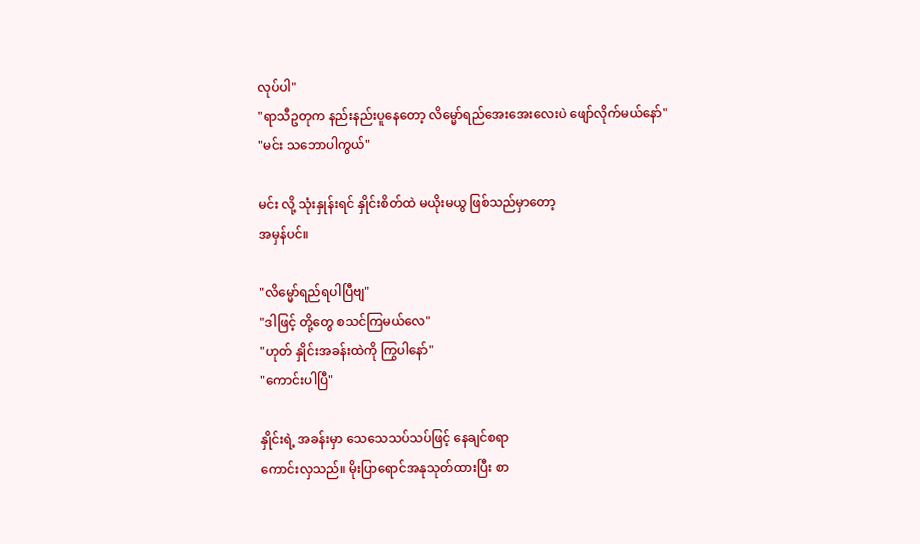လုပ်ပါ"
"ရာသီဥတုက နည်းနည်းပူနေတော့ လိမ္မော်ရည်အေးအေးလေးပဲ ဖျော်လိုက်မယ်နော်"
"မင်း သဘောပါကွယ်"

မင်း လို့ သုံးနှုန်းရင် နှိုင်းစိတ်ထဲ မယိုးမယွ ဖြစ်သည်မှာတော့
အမှန်ပင်။

"လိမ္မော်ရည်ရပါပြီဗျ"
"ဒါဖြင့် တို့တွေ စသင်ကြမယ်လေ"
"ဟုတ် နှိုင်းအခန်းထဲကို ကြွပါနော်"
"ကောင်းပါပြီ"

နှိုင်းရဲ့ အခန်းမှာ သေသေသပ်သပ်ဖြင့် နေချင်စရာ
ကောင်းလှသည်။ မိုးပြာရောင်အနုသုတ်ထားပြီး စာ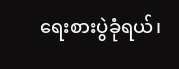ရေးစားပွဲခုံရယ်၊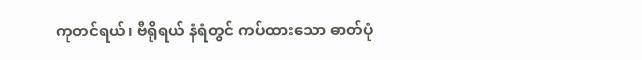ကုတင်ရယ်၊ ဗီရိုရယ် နံရံတွင် ကပ်ထားသော ဓာတ်ပုံ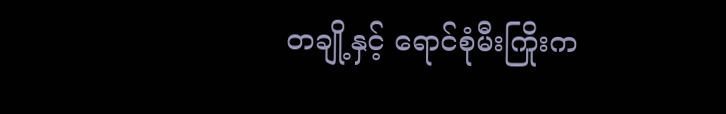တချို့နှင့် ရောင်စုံမီးကြိုးက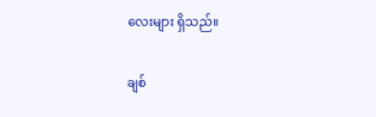လေးများ ရှိသည်။

ချစ်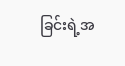ခြင်းရဲ့အ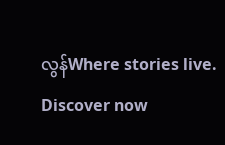လွန်Where stories live. Discover now